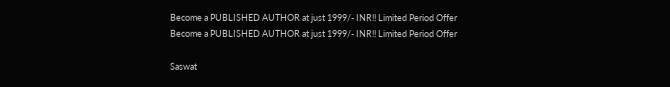Become a PUBLISHED AUTHOR at just 1999/- INR!! Limited Period Offer
Become a PUBLISHED AUTHOR at just 1999/- INR!! Limited Period Offer

Saswat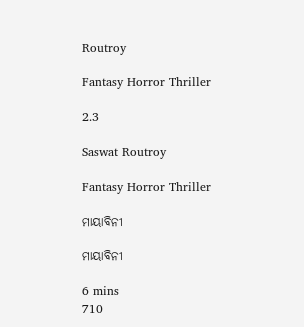Routroy

Fantasy Horror Thriller

2.3

Saswat Routroy

Fantasy Horror Thriller

ମାୟାବିନୀ

ମାୟାବିନୀ

6 mins
710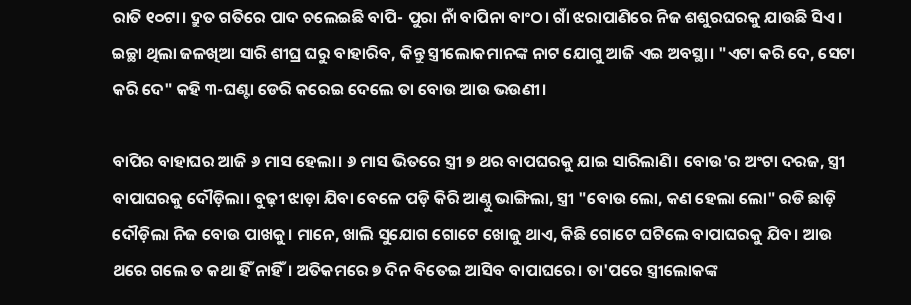ରାତି ୧୦ଟା। ଦ୍ରୁତ ଗତିରେ ପାଦ ଚଲେଇଛି ବାପି- ପୁରା ନାଁ ବାପିନା ବାଂଠ। ଗାଁ ଝରାପାଣିରେ ନିଜ ଶଶୁରଘରକୁ ଯାଉଛି ସିଏ। ଇଚ୍ଛା ଥିଲା ଜଳଖିଆ ସାରି ଶୀଘ୍ର ଘରୁ ବାହାରିବ, କିନ୍ତୁ ସ୍ତ୍ରୀଲୋକମାନଙ୍କ ନାଟ ଯୋଗୁ ଆଜି ଏଇ ଅବସ୍ଥା। "ଏଟା କରି ଦେ, ସେଟା କରି ଦେ" କହି ୩-ଘଣ୍ଟା ଡେରି କରେଇ ଦେଲେ ତା ବୋଉ ଆଉ ଭଉଣୀ।

ବାପିର ବାହାଘର ଆଜି ୬ ମାସ ହେଲା। ୬ ମାସ ଭିତରେ ସ୍ତ୍ରୀ ୭ ଥର ବାପଘରକୁ ଯାଇ ସାରିଲାଣି। ବୋଉ'ର ଅଂଟା ଦରଜ, ସ୍ତ୍ରୀ ବାପାଘରକୁ ଦୌଡ଼ିଲା। ବୁଢ଼ୀ ଝାଡ଼ା ଯିବା ବେଳେ ପଡ଼ି କିରି ଆଣ୍ଠୁ ଭାଙ୍ଗିଲା, ସ୍ତ୍ରୀ "ବୋଉ ଲୋ, କଣ ହେଲା ଲୋ" ରଡି ଛାଡ଼ି ଦୌଡ଼ିଲା ନିଜ ବୋଉ ପାଖକୁ। ମାନେ, ଖାଲି ସୁଯୋଗ ଗୋଟେ ଖୋଜୁ ଥାଏ, କିଛି ଗୋଟେ ଘଟିଲେ ବାପାଘରକୁ ଯିବ। ଆଉ ଥରେ ଗଲେ ତ କଥା ହିଁ ନାହିଁ। ଅତିକମରେ ୭ ଦିନ ବିତେଇ ଆସିବ ବାପାଘରେ। ତା'ପରେ ସ୍ତ୍ରୀଲୋକଙ୍କ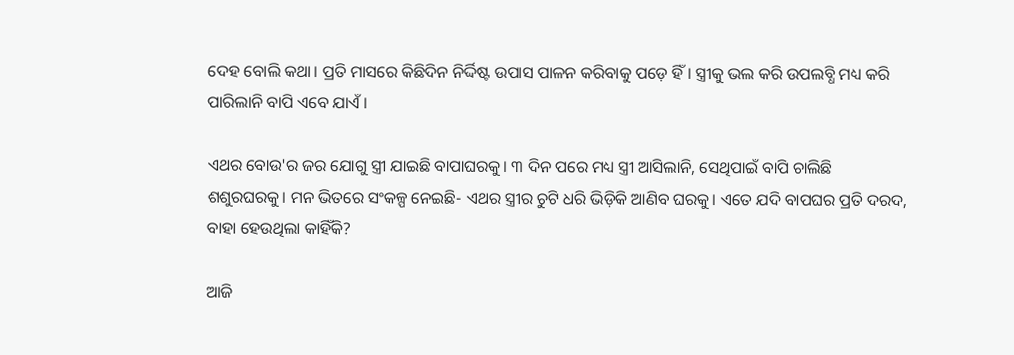ଦେହ ବୋଲି କଥା। ପ୍ରତି ମାସରେ କିଛିଦିନ ନିର୍ଦ୍ଦିଷ୍ଟ ଉପାସ ପାଳନ କରିବାକୁ ପଡ଼େ ହିଁ। ସ୍ତ୍ରୀକୁ ଭଲ କରି ଉପଲବ୍ଧି ମଧ୍ୟ କରି ପାରିଲାନି ବାପି ଏବେ ଯାଏଁ।

ଏଥର ବୋଉ'ର ଜର ଯୋଗୁ ସ୍ତ୍ରୀ ଯାଇଛି ବାପାଘରକୁ। ୩ ଦିନ ପରେ ମଧ୍ୟ ସ୍ତ୍ରୀ ଆସିଲାନି, ସେଥିପାଇଁ ବାପି ଚାଲିଛି ଶଶୁରଘରକୁ। ମନ ଭିତରେ ସଂକଳ୍ପ ନେଇଛି- ଏଥର ସ୍ତ୍ରୀର ଚୁଟି ଧରି ଭିଡ଼ିକି ଆଣିବ ଘରକୁ। ଏତେ ଯଦି ବାପଘର ପ୍ରତି ଦରଦ, ବାହା ହେଉଥିଲା କାହିଁକି?

ଆଜି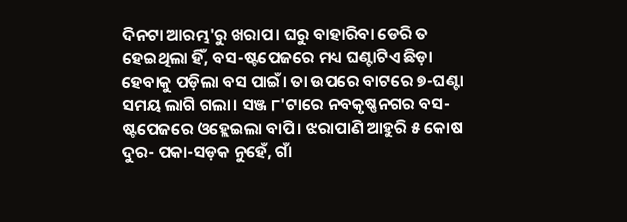ଦିନଟା ଆରମ୍ଭ'ରୁ ଖରାପ। ଘରୁ ବାହାରିବା ଡେରି ତ ହେଇଥିଲା ହିଁ, ବସ-ଷ୍ଟପେଜରେ ମଧ୍ୟ ଘଣ୍ଟାଟିଏ ଛିଡ଼ା ହେବାକୁ ପଡ଼ିଲା ବସ ପାଇଁ। ତା ଉପରେ ବାଟରେ ୭-ଘଣ୍ଟା ସମୟ ଲାଗି ଗଲା। ସଞ୍ଜ ୮'ଟାରେ ନବକୃଷ୍ଣନଗର ବସ-ଷ୍ଟପେଜରେ ଓହ୍ଲେଇଲା ବାପି। ଝରାପାଣି ଆହୁରି ୫ କୋଷ ଦୁର- ପକା-ସଡ଼କ ନୁହେଁ, ଗାଁ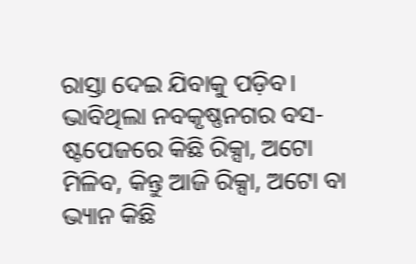ରାସ୍ତା ଦେଇ ଯିବାକୁ ପଡ଼ିବ। ଭାବିଥିଲା ନବକୃଷ୍ଣନଗର ବସ-ଷ୍ଟପେଜରେ କିଛି ରିକ୍ସା, ଅଟୋ ମିଳିବ, କିନ୍ତୁ ଆଜି ରିକ୍ସା, ଅଟୋ ବା ଭ୍ୟାନ କିଛି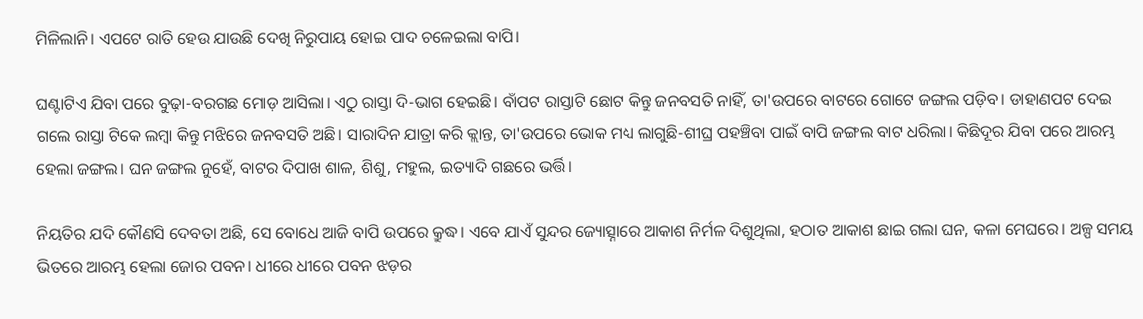ମିଳିଲାନି। ଏପଟେ ରାତି ହେଉ ଯାଉଛି ଦେଖି ନିରୁପାୟ ହୋଇ ପାଦ ଚଳେଇଲା ବାପି।

ଘଣ୍ଟାଟିଏ ଯିବା ପରେ ବୁଢ଼ା-ବରଗଛ ମୋଡ଼ ଆସିଲା। ଏଠୁ ରାସ୍ତା ଦି-ଭାଗ ହେଇଛି। ବାଁପଟ ରାସ୍ତାଟି ଛୋଟ କିନ୍ତୁ ଜନବସତି ନାହିଁ, ତା'ଉପରେ ବାଟରେ ଗୋଟେ ଜଙ୍ଗଲ ପଡ଼ିବ। ଡାହାଣପଟ ଦେଇ ଗଲେ ରାସ୍ତା ଟିକେ ଲମ୍ବା କିନ୍ତୁ ମଝିରେ ଜନବସତି ଅଛି। ସାରାଦିନ ଯାତ୍ରା କରି କ୍ଲାନ୍ତ, ତା'ଉପରେ ଭୋକ ମଧ୍ୟ ଲାଗୁଛି-ଶୀଘ୍ର ପହଞ୍ଚିବା ପାଇଁ ବାପି ଜଙ୍ଗଲ ବାଟ ଧରିଲା। କିଛିଦୂର ଯିବା ପରେ ଆରମ୍ଭ ହେଲା ଜଙ୍ଗଲ। ଘନ ଜଙ୍ଗଲ ନୁହେଁ, ବାଟର ଦିପାଖ ଶାଳ, ଶିଶୁ, ମହୁଲ, ଇତ୍ୟାଦି ଗଛରେ ଭର୍ତ୍ତି।

ନିୟତିର ଯଦି କୌଣସି ଦେବତା ଅଛି, ସେ ବୋଧେ ଆଜି ବାପି ଉପରେ କ୍ରୁଦ୍ଧ। ଏବେ ଯାଏଁ ସୁନ୍ଦର ଜ୍ୟୋତ୍ସ୍ନାରେ ଆକାଶ ନିର୍ମଳ ଦିଶୁଥିଲା, ହଠାତ ଆକାଶ ଛାଇ ଗଲା ଘନ, କଳା ମେଘରେ। ଅଳ୍ପ ସମୟ ଭିତରେ ଆରମ୍ଭ ହେଲା ଜୋର ପବନ। ଧୀରେ ଧୀରେ ପବନ ଝଡ଼ର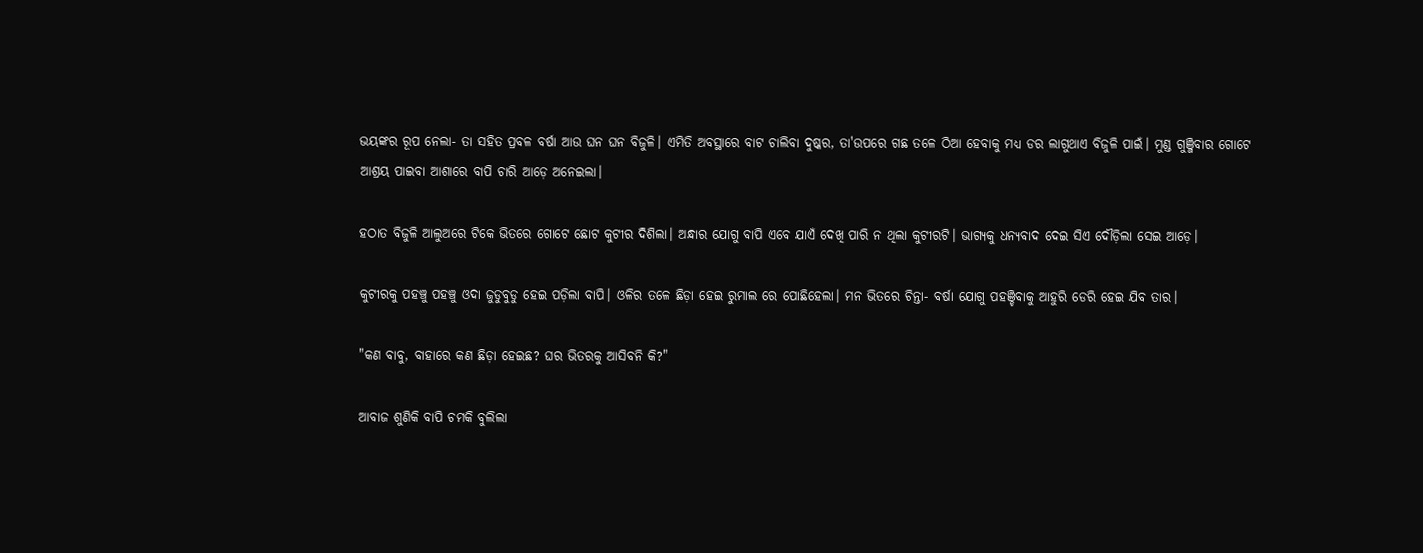ଭୟଙ୍କର ରୂପ ନେଲା- ତା ସହିତ ପ୍ରବଳ ବର୍ଷା ଆଉ ଘନ ଘନ ବିଜୁଳି। ଏମିତି ଅବସ୍ଥାରେ ବାଟ ଚାଲିବା ଦୁଷ୍କର, ତା'ଉପରେ ଗଛ ତଳେ ଠିଆ ହେବାକୁ ମଧ୍ୟ ଡର ଲାଗୁଥାଏ ବିଜୁଳି ପାଇଁ। ମୁଣ୍ଡ ଗୁଞ୍ଜିବାର ଗୋଟେ ଆଶ୍ରୟ ପାଇବା ଆଶାରେ ବାପି ଚାରି ଆଡ଼େ ଅନେଇଲା।

ହଠାତ ବିଜୁଳି ଆଲୁଅରେ ଟିକେ ଭିତରେ ଗୋଟେ ଛୋଟ କୁଟୀର ଦିଶିଲା। ଅନ୍ଧାର ଯୋଗୁ ବାପି ଏବେ ଯାଏଁ ଦେଖି ପାରି ନ ଥିଲା କୁଟୀରଟି। ଭାଗ୍ୟକୁ ଧନ୍ୟବାଦ ଦେଇ ସିଏ ଦୌଡ଼ିଲା ସେଇ ଆଡ଼େ।

କୁଟୀରକୁ ପହଞ୍ଚୁ ପହଞ୍ଚୁ ଓଦା ଜୁଡୁବୁଡୁ ହେଇ ପଡ଼ିଲା ବାପି। ଓଳିର ତଳେ ଛିଡ଼ା ହେଇ ରୁମାଲ ରେ ପୋଛିହେଲା। ମନ ଭିତରେ ଚିନ୍ତା- ବର୍ଷା ଯୋଗୁ ପହଞ୍ଚିବାକୁ ଆହୁରି ଡେରି ହେଇ ଯିବ ତାର।

"କଣ ବାବୁ, ବାହାରେ କଣ ଛିଡ଼ା ହେଇଛ? ଘର ଭିତରକୁ ଆସିବନି କି?"

ଆବାଜ ଶୁଣିକି ବାପି ଚମକି ବୁଲିଲା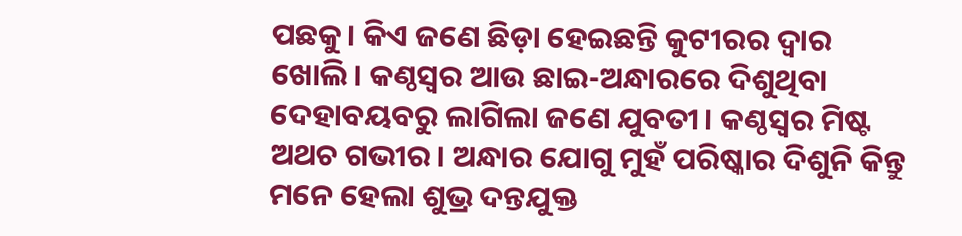ପଛକୁ। କିଏ ଜଣେ ଛିଡ଼ା ହେଇଛନ୍ତି କୁଟୀରର ଦ୍ୱାର ଖୋଲି। କଣ୍ଠସ୍ୱର ଆଉ ଛାଇ-ଅନ୍ଧାରରେ ଦିଶୁଥିବା ଦେହାବୟବରୁ ଲାଗିଲା ଜଣେ ଯୁବତୀ। କଣ୍ଠସ୍ୱର ମିଷ୍ଟ ଅଥଚ ଗଭୀର। ଅନ୍ଧାର ଯୋଗୁ ମୁହଁ ପରିଷ୍କାର ଦିଶୁନି କିନ୍ତୁ ମନେ ହେଲା ଶୁଭ୍ର ଦନ୍ତଯୁକ୍ତ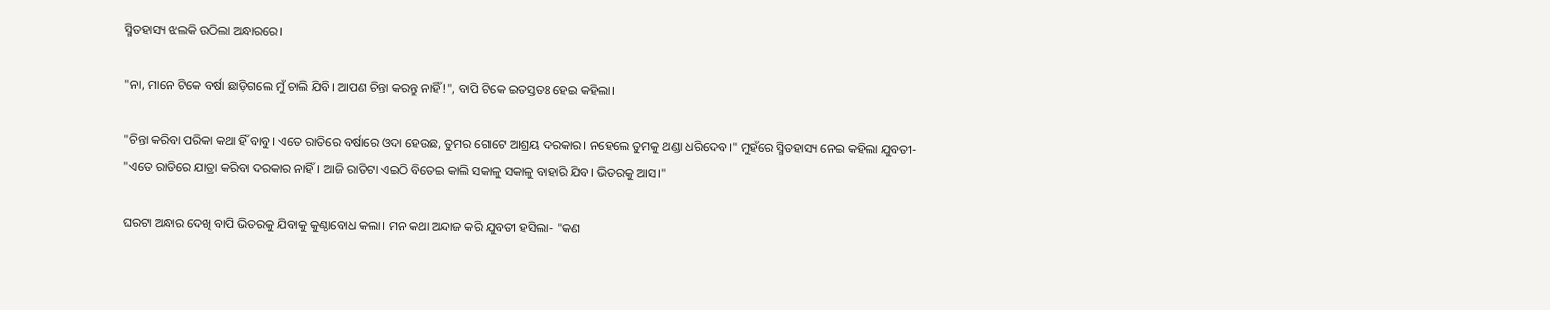ସ୍ମିତହାସ୍ୟ ଝଲକି ଉଠିଲା ଅନ୍ଧାରରେ।

"ନା, ମାନେ ଟିକେ ବର୍ଷା ଛାଡ଼ିଗଲେ ମୁଁ ଚାଲି ଯିବି। ଆପଣ ଚିନ୍ତା କରନ୍ତୁ ନାହିଁ!", ବାପି ଟିକେ ଇତସ୍ତତଃ ହେଇ କହିଲା।

"ଚିନ୍ତା କରିବା ପରିକା କଥା ହିଁ ବାବୁ। ଏତେ ରାତିରେ ବର୍ଷାରେ ଓଦା ହେଉଛ, ତୁମର ଗୋଟେ ଆଶ୍ରୟ ଦରକାର। ନହେଲେ ତୁମକୁ ଥଣ୍ଡା ଧରିଦେବ।" ମୁହଁରେ ସ୍ମିତହାସ୍ୟ ନେଇ କହିଲା ଯୁବତୀ- "ଏତେ ରାତିରେ ଯାତ୍ରା କରିବା ଦରକାର ନାହିଁ। ଆଜି ରାତିଟା ଏଇଠି ବିତେଇ କାଲି ସକାଳୁ ସକାଳୁ ବାହାରି ଯିବ। ଭିତରକୁ ଆସ।"

ଘରଟା ଅନ୍ଧାର ଦେଖି ବାପି ଭିତରକୁ ଯିବାକୁ କୁଣ୍ଠାବୋଧ କଲା। ମନ କଥା ଅନ୍ଦାଜ କରି ଯୁବତୀ ହସିଲା- "କଣ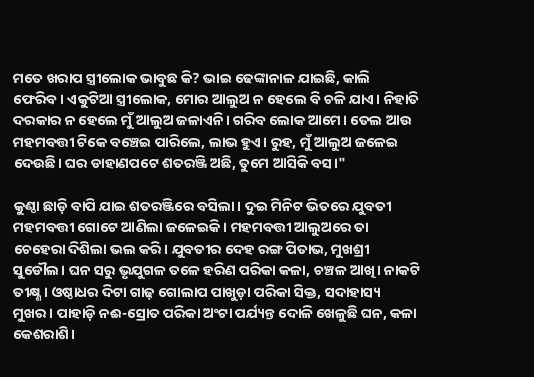ମତେ ଖରାପ ସ୍ତ୍ରୀଲୋକ ଭାବୁଛ କି? ଭାଇ ଢେଙ୍କାନାଳ ଯାଇଛି, କାଲି ଫେରିବ। ଏକୁଟିଆ ସ୍ତ୍ରୀଲୋକ, ମୋର ଆଲୁଅ ନ ହେଲେ ବି ଚଳି ଯାଏ। ନିହାତି ଦରକାର ନ ହେଲେ ମୁଁ ଆଲୁଅ ଜଳାଏନି। ଗରିବ ଲୋକ ଆମେ। ତେଲ ଆଉ ମହମବତ୍ତୀ ଟିକେ ବଞ୍ଚେଇ ପାରିଲେ, ଲାଭ ହୁଏ। ରୁହ, ମୁଁ ଆଲୁଅ ଜଳେଇ ଦେଉଛି। ଘର ଡାହାଣପଟେ ଶତରଞ୍ଜି ଅଛି, ତୁମେ ଆସିକି ବସ।"

କୁଣ୍ଠା ଛାଡ଼ି ବାପି ଯାଇ ଶତରଞ୍ଜିରେ ବସିଲା। ଦୁଇ ମିନିଟ ଭିତରେ ଯୁବତୀ ମହମବତ୍ତୀ ଗୋଟେ ଆଣିଲା ଜଳେଇକି। ମହମବତ୍ତୀ ଆଲୁଅରେ ତା ଚେହେରା ଦିଶିଲା ଭଲ କରି। ଯୁବତୀର ଦେହ ରଙ୍ଗ ପିତାଭ, ମୁଖଶ୍ରୀ ସୁଡୌଲ। ଘନ ସରୁ ଭୃଯୁଗଳ ତଳେ ହରିଣ ପରିକା କଳା, ଚଞ୍ଚଳ ଆଖି। ନାକଟି ତୀକ୍ଷ୍ଣ। ଓଷ୍ଠାଧର ଦିଟା ଗାଢ଼ ଗୋଲାପ ପାଖୁଡ଼ା ପରିକା ସିକ୍ତ, ସଦାହାସ୍ୟ ମୁଖର। ପାହାଡ଼ି ନଈ-ସ୍ରୋତ ପରିକା ଅଂଟା ପର୍ଯ୍ୟନ୍ତ ଦୋଳି ଖେଳୁଛି ଘନ, କଳା କେଶରାଶି।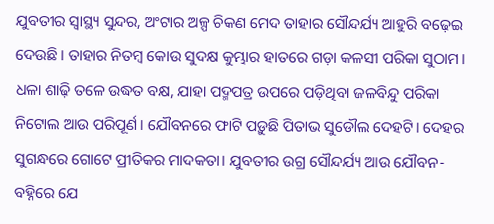ଯୁବତୀର ସ୍ୱାସ୍ଥ୍ୟ ସୁନ୍ଦର, ଅଂଟାର ଅଳ୍ପ ଚିକଣ ମେଦ ତାହାର ସୌନ୍ଦର୍ଯ୍ୟ ଆହୁରି ବଢ଼େଇ ଦେଉଛି। ତାହାର ନିତମ୍ବ କୋଉ ସୁଦକ୍ଷ କୁମ୍ଭାର ହାତରେ ଗଡ଼ା କଳସୀ ପରିକା ସୁଠାମ। ଧଳା ଶାଢ଼ି ତଳେ ଉଦ୍ଧତ ବକ୍ଷ, ଯାହା ପଦ୍ମପତ୍ର ଉପରେ ପଡ଼ିଥିବା ଜଳବିନ୍ଦୁ ପରିକା ନିଟୋଲ ଆଉ ପରିପୂର୍ଣ। ଯୌବନରେ ଫାଟି ପଡ଼ୁଛି ପିତାଭ ସୁଡୌଲ ଦେହଟି। ଦେହର ସୁଗନ୍ଧରେ ଗୋଟେ ପ୍ରୀତିକର ମାଦକତା। ଯୁବତୀର ଉଗ୍ର ସୌନ୍ଦର୍ଯ୍ୟ ଆଉ ଯୌବନ-ବହ୍ନିରେ ଯେ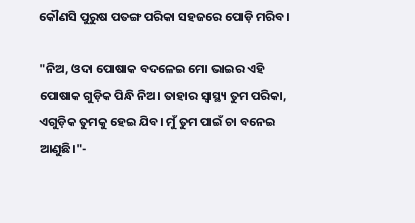କୌଣସି ପୁରୁଷ ପତଙ୍ଗ ପରିକା ସହଜରେ ପୋଡ଼ି ମରିବ।

"ନିଅ, ଓଦା ପୋଷାକ ବଦଳେଇ ମୋ ଭାଇର ଏହି ପୋଷାକ ଗୁଡ଼ିକ ପିନ୍ଧି ନିଅ। ତାହାର ସ୍ୱାସ୍ଥ୍ୟ ତୁମ ପରିକା, ଏଗୁଡ଼ିକ ତୁମକୁ ହେଇ ଯିବ। ମୁଁ ତୁମ ପାଇଁ ଚା ବନେଇ ଆଣୁଛି।"-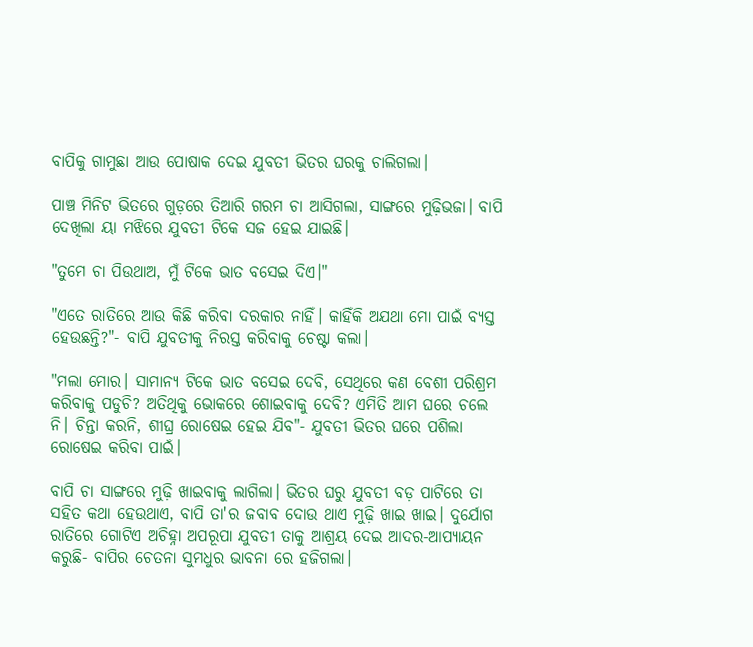ବାପିକୁ ଗାମୁଛା ଆଉ ପୋଷାକ ଦେଇ ଯୁବତୀ ଭିତର ଘରକୁ ଚାଲିଗଲା।

ପାଞ୍ଚ ମିନିଟ ଭିତରେ ଗୁଡ଼ରେ ତିଆରି ଗରମ ଚା ଆସିଗଲା, ସାଙ୍ଗରେ ମୁଢ଼ିଭଜା। ବାପି ଦେଖିଲା ୟା ମଝିରେ ଯୁବତୀ ଟିକେ ସଜ ହେଇ ଯାଇଛି।

"ତୁମେ ଚା ପିଉଥାଅ, ମୁଁ ଟିକେ ଭାତ ବସେଇ ଦିଏ।"

"ଏତେ ରାତିରେ ଆଉ କିଛି କରିବା ଦରକାର ନାହିଁ। କାହିଁକି ଅଯଥା ମୋ ପାଇଁ ବ୍ୟସ୍ତ ହେଉଛନ୍ତି?"- ବାପି ଯୁବତୀକୁ ନିରସ୍ତ କରିବାକୁ ଚେଷ୍ଟା କଲା।

"ମଲା ମୋର। ସାମାନ୍ୟ ଟିକେ ଭାତ ବସେଇ ଦେବି, ସେଥିରେ କଣ ବେଶୀ ପରିଶ୍ରମ କରିବାକୁ ପଡୁଚି? ଅତିଥିକୁ ଭୋକରେ ଶୋଇବାକୁ ଦେବି? ଏମିତି ଆମ ଘରେ ଚଲେ ନି। ଚିନ୍ତା କରନି, ଶୀଘ୍ର ରୋଷେଇ ହେଇ ଯିବ"- ଯୁବତୀ ଭିତର ଘରେ ପଶିଲା ରୋଷେଇ କରିବା ପାଇଁ।

ବାପି ଚା ସାଙ୍ଗରେ ମୁଢ଼ି ଖାଇବାକୁ ଲାଗିଲା। ଭିତର ଘରୁ ଯୁବତୀ ବଡ଼ ପାଟିରେ ତା ସହିତ କଥା ହେଉଥାଏ, ବାପି ତା'ର ଜବାବ ଦୋଉ ଥାଏ ମୁଢ଼ି ଖାଇ ଖାଇ। ଦୁର୍ଯୋଗ ରାତିରେ ଗୋଟିଏ ଅଚିହ୍ନା ଅପରୂପା ଯୁବତୀ ତାକୁ ଆଶ୍ରୟ ଦେଇ ଆଦର-ଆପ୍ୟାୟନ କରୁଛି- ବାପିର ଚେତନା ସୁମଧୁର ଭାବନା ରେ ହଜିଗଲା।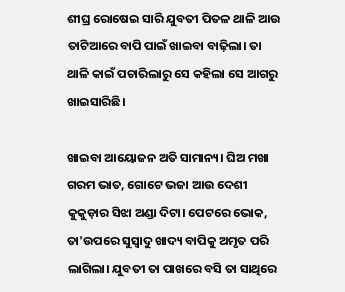ଶୀଘ୍ର ରୋଷେଇ ସାରି ଯୁବତୀ ପିତଳ ଥାଳି ଆଉ ତାଟିଆରେ ବାପି ପାଇଁ ଖାଇବା ବାଢ଼ିଲା। ତା ଥାଳି କାଇଁ ପଚାରିଲାରୁ ସେ କହିଲା ସେ ଆଗରୁ ଖାଇସାରିଛି।

ଖାଇବା ଆୟୋଜନ ଅତି ସାମାନ୍ୟ। ଘିଅ ମଖା ଗରମ ଭାତ, ଗୋଟେ ଭଜା ଆଉ ଦେଶୀ କୁକୁଡ଼ାର ସିଝା ଅଣ୍ଡା ଦିଟା। ପେଟରେ ଭୋକ, ତା'ଉପରେ ସୁସ୍ୱାଦୁ ଖାଦ୍ୟ ବାପିକୁ ଅମୃତ ପରି ଲାଗିଲା। ଯୁବତୀ ତା ପାଖରେ ବସି ତା ସାଥିରେ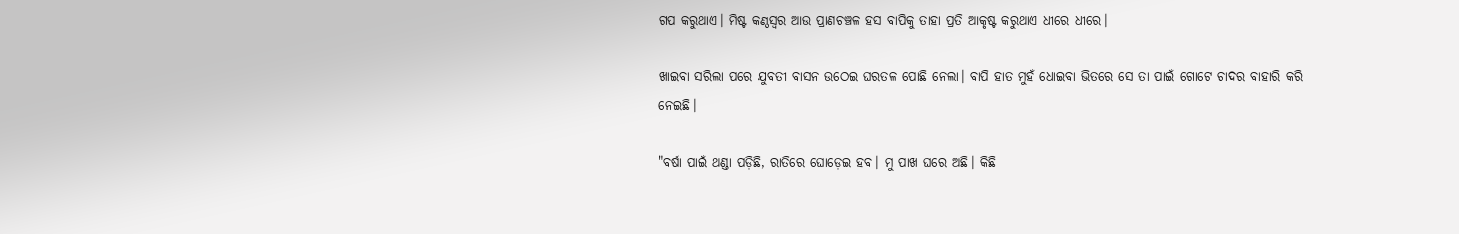ଗପ କରୁଥାଏ। ମିଷ୍ଟ କଣ୍ଠସ୍ୱର ଆଉ ପ୍ରାଣଚଞ୍ଚଳ ହସ ବାପିକୁ ତାହା ପ୍ରତି ଆକୃଷ୍ଟ କରୁଥାଏ ଧୀରେ ଧୀରେ।

ଖାଇବା ସରିଲା ପରେ ଯୁବତୀ ବାସନ ଉଠେଇ ଘରତଳ ପୋଛି ନେଲା। ବାପି ହାତ ମୁହଁ ଧୋଇବା ଭିତରେ ସେ ତା ପାଇଁ ଗୋଟେ ଚାଦର ବାହାରି କରି ନେଇଛି।

"ବର୍ଷା ପାଇଁ ଥଣ୍ଡା ପଡ଼ିଛି, ରାତିରେ ଘୋଡ଼େଇ ହବ। ମୁ ପାଖ ଘରେ ଅଛି। କିଛି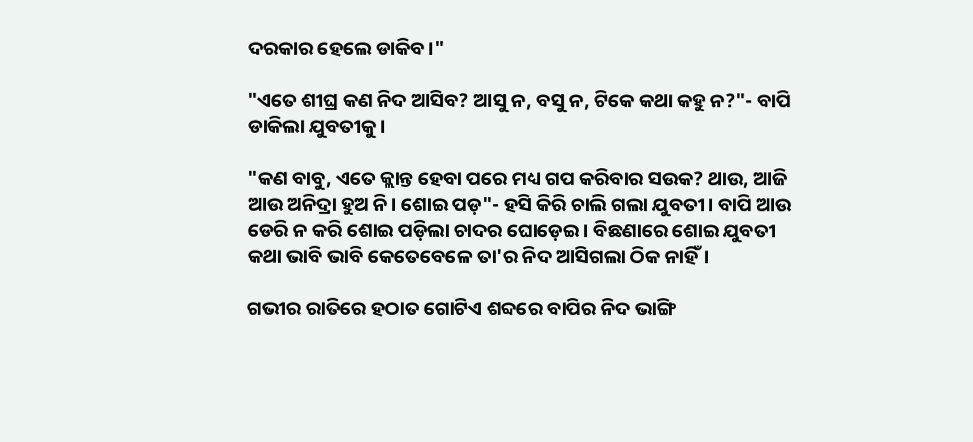ଦରକାର ହେଲେ ଡାକିବ।"

"ଏତେ ଶୀଘ୍ର କଣ ନିଦ ଆସିବ? ଆସୁ ନ, ବସୁ ନ, ଟିକେ କଥା କହୁ ନ?"- ବାପି ଡାକିଲା ଯୁବତୀକୁ।

"କଣ ବାବୁ, ଏତେ କ୍ଲାନ୍ତ ହେବା ପରେ ମଧ୍ୟ ଗପ କରିବାର ସଉକ? ଥାଉ, ଆଜି ଆଉ ଅନିଦ୍ରା ହୁଅ ନି। ଶୋଇ ପଡ଼"- ହସି କିରି ଚାଲି ଗଲା ଯୁବତୀ। ବାପି ଆଉ ଡେରି ନ କରି ଶୋଇ ପଡ଼ିଲା ଚାଦର ଘୋଡ଼େଇ। ବିଛଣାରେ ଶୋଇ ଯୁବତୀ କଥା ଭାବି ଭାବି କେତେବେଳେ ତା'ର ନିଦ ଆସିଗଲା ଠିକ ନାହିଁ।

ଗଭୀର ରାତିରେ ହଠାତ ଗୋଟିଏ ଶବ୍ଦରେ ବାପିର ନିଦ ଭାଙ୍ଗି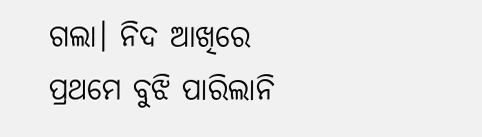ଗଲା। ନିଦ ଆଖିରେ ପ୍ରଥମେ ବୁଝି ପାରିଲାନି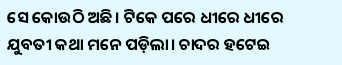ସେ କୋଉଠି ଅଛି। ଟିକେ ପରେ ଧୀରେ ଧୀରେ ଯୁବତୀ କଥା ମନେ ପଡ଼ିଲା। ଚାଦର ହଟେଇ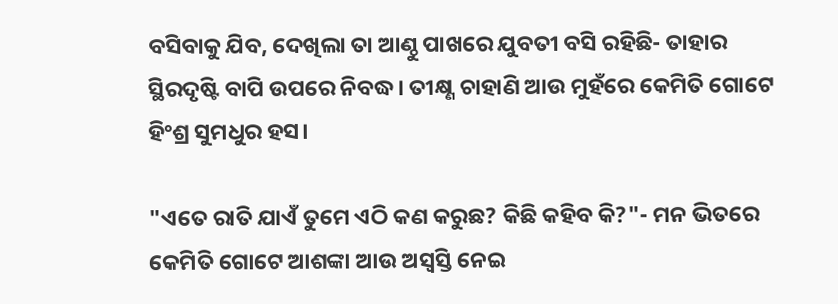ବସିବାକୁ ଯିବ, ଦେଖିଲା ତା ଆଣ୍ଠୁ ପାଖରେ ଯୁବତୀ ବସି ରହିଛି- ତାହାର ସ୍ଥିରଦୃଷ୍ଟି ବାପି ଉପରେ ନିବଦ୍ଧ। ତୀକ୍ଷ୍ଣ ଚାହାଣି ଆଉ ମୁହଁରେ କେମିତି ଗୋଟେ ହିଂଶ୍ର ସୁମଧୁର ହସ।

"ଏତେ ରାତି ଯାଏଁ ତୁମେ ଏଠି କଣ କରୁଛ? କିଛି କହିବ କି?"- ମନ ଭିତରେ କେମିତି ଗୋଟେ ଆଶଙ୍କା ଆଉ ଅସ୍ୱସ୍ତି ନେଇ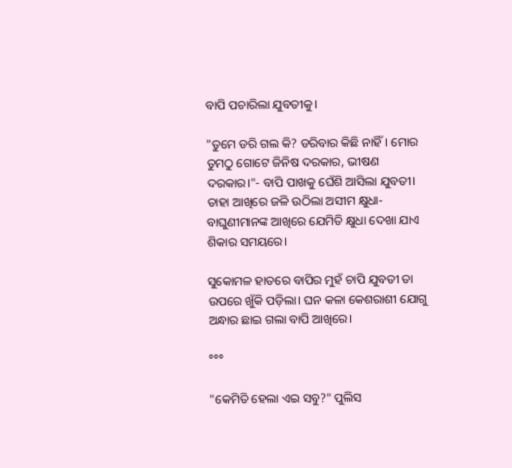ବାପି ପଚାରିଲା ଯୁବତୀକୁ।

"ତୁମେ ଡରି ଗଲ କି? ଡରିବାର କିଛି ନାହିଁ। ମୋର ତୁମଠୁ ଗୋଟେ ଜିନିଷ ଦରକାର, ଭୀଷଣ ଦରକାର।"- ବାପି ପାଖକୁ ଘେଁଶି ଆସିଲା ଯୁବତୀ। ତାହା ଆଖିରେ ଜଳି ଉଠିଲା ଅସୀମ କ୍ଷୁଧା- ବାଘୁଣୀମାନଙ୍କ ଆଖିରେ ଯେମିତି କ୍ଷୁଧା ଦେଖା ଯାଏ ଶିକାର ସମୟରେ।

ସୁକୋମଳ ହାତରେ ବାପିର ମୁହଁ ଚାପି ଯୁବତୀ ତା ଉପରେ ଖୁଁକି ପଡ଼ିଲା। ଘନ କଳା କେଶରାଶୀ ଯୋଗୁ ଅନ୍ଧାର ଛାଇ ଗଲା ବାପି ଆଖିରେ।

°°°

"କେମିତି ହେଲା ଏଇ ସବୁ?" ପୁଲିସ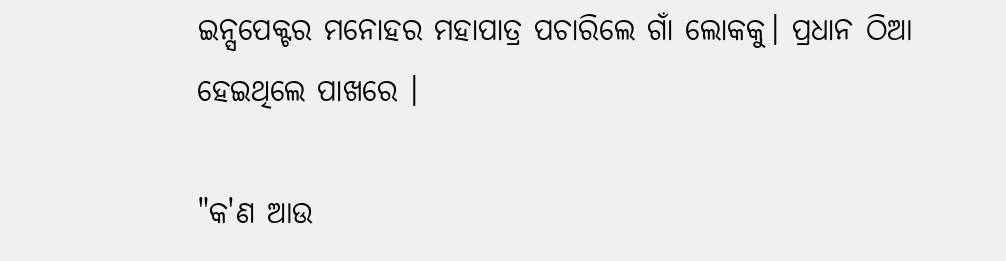ଇନ୍ସପେକ୍ଟର ମନୋହର ମହାପାତ୍ର ପଚାରିଲେ ଗାଁ ଲୋକକୁ। ପ୍ରଧାନ ଠିଆ ହେଇଥିଲେ ପାଖରେ ।

"କ'ଣ ଆଉ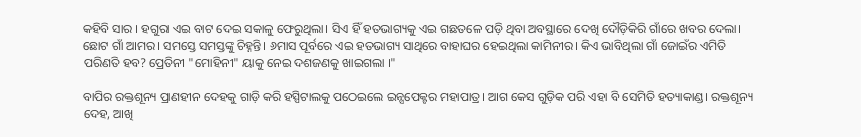କହିବି ସାର । ହଗୁରା ଏଇ ବାଟ ଦେଇ ସକାଳୁ ଫେରୁଥିଲା। ସିଏ ହିଁ ହତଭାଗ୍ୟକୁ ଏଇ ଗଛତଳେ ପଡ଼ି ଥିବା ଅବସ୍ଥାରେ ଦେଖି ଦୌଡ଼ିକିରି ଗାଁରେ ଖବର ଦେଲା। ଛୋଟ ଗାଁ ଆମର। ସମସ୍ତେ ସମସ୍ତଙ୍କୁ ଚିହ୍ନନ୍ତି। ୬ମାସ ପୂର୍ବରେ ଏଇ ହତଭାଗ୍ୟ ସାଥିରେ ବାହାଘର ହେଇଥିଲା କାମିନୀର। କିଏ ଭାବିଥିଲା ଗାଁ ଜୋଇଁର ଏମିତି ପରିଣତି ହବ? ପ୍ରେତିନୀ "ମୋହିନୀ" ୟାକୁ ନେଇ ଦଶଜଣକୁ ଖାଇଗଲା ।"

ବାପିର ରକ୍ତଶୂନ୍ୟ ପ୍ରାଣହୀନ ଦେହକୁ ଗାଡ଼ି କରି ହସ୍ପିଟାଲକୁ ପଠେଇଲେ ଇନ୍ସପେକ୍ଟର ମହାପାତ୍ର। ଆଗ କେସ ଗୁଡ଼ିକ ପରି ଏହା ବି ସେମିତି ହତ୍ୟାକାଣ୍ଡ। ରକ୍ତଶୂନ୍ୟ ଦେହ, ଆଖି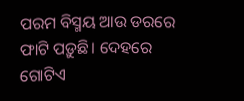ପରମ ବିସ୍ମୟ ଆଉ ଡରରେ ଫାଟି ପଡ଼ୁଛି। ଦେହରେ ଗୋଟିଏ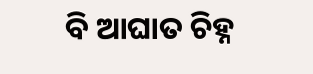ବି ଆଘାତ ଚିହ୍ନ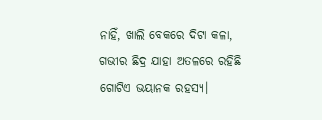ନାହିଁ, ଖାଲି ବେକରେ ଦିଟା କଳା, ଗଭୀର ଛିଦ୍ର ଯାହା ଅତଳରେ ରହିଛି ଗୋଟିଏ ଭୟାନକ ରହସ୍ୟ।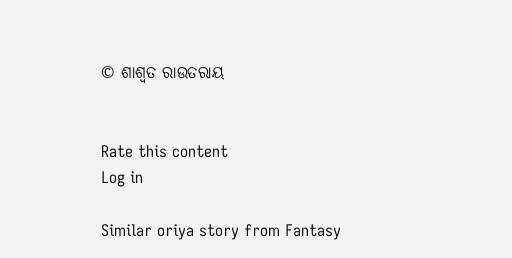© ଶାଶ୍ଵତ ରାଉତରାୟ


Rate this content
Log in

Similar oriya story from Fantasy